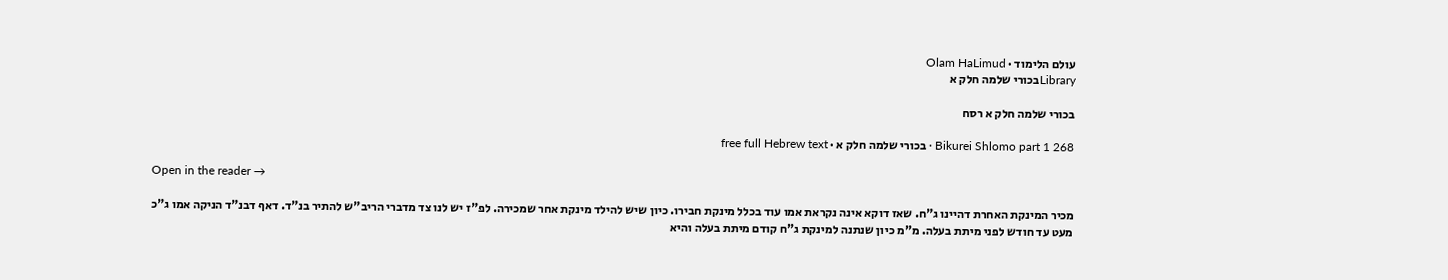עולם הלימוד · Olam HaLimud
Libraryבכורי שלמה חלק א

בכורי שלמה חלק א רסח

Bikurei Shlomo part 1 268 · בכורי שלמה חלק א · free full Hebrew text

Open in the reader →

מכיר המינקת האחרת דהיינו ג"ח. שאז דוקא אינה נקראת אמו עוד בכלל מינקת חבירו. כיון שיש להילד מינקת אחר שמכירה. לפ"ז יש לנו צד מדברי הריב"ש להתיר בנ"ד. דאף דבנ"ד הניקה אמו ג"כ מעט עד חודש לפני מיתת בעלה. מ"מ כיון שנתנה למינקת ג"ח קודם מיתת בעלה והיא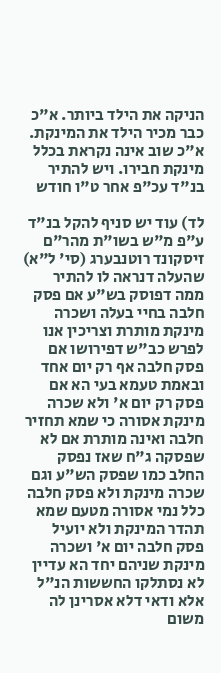הניקה את הילד ביותר. א"כ כבר מכיר הילד את המינקת. א"כ שוב אינה נקראת בכלל מינקת חבירו. ויש להתיר בנ"ד עכ"פ אחר ט"ו חודש

לד) עוד יש סניף להקל בנ"ד ע"פ מ"ש בשו"ת מהר"ם זיסקונד רוטנבערג (סי' ל"א) שהעלה דנראה לו להתיר ממה דפוסק בש"ע אם פסק חלבה בחיי בעלה ושכרה מינקת מותרת וצריכין אנו לפרש כב"ש דפירושו אם פסק חלבה אף רק יום אחד ובאמת טעמא בעי הא אם פסק רק יום א' ולא שכרה מינקת אסורה כי שמא תחזיר חלבה ואינה מותרת אם לא שפסקה ג"ח שאז נפסק החלב כמו שפסק הש"ע וגם שכרה מינקת ולא פסק חלבה כלל נמי אסורה מטעם שמא תהדר המינקת ולא יועיל פסק חלבה יום א' ושכרה מינקת שניהם יחד הא עדיין לא נסתלקו החששות הנ"ל אלא ודאי דלא אסרינן לה משום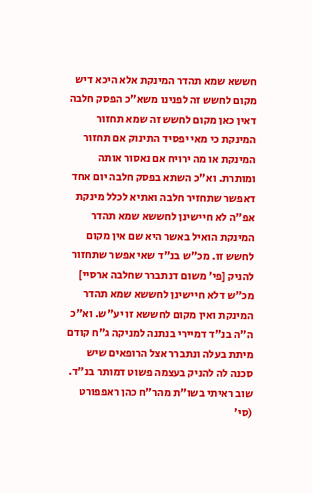חששא שמא תהדר המינקת אלא היכא דיש מקום לחשש זה לפנינו משא"כ הפסק חלבה דאין כאן מקום לחשש זה שמא תחזור המינקת כי מאי יפסיד התינוק אם תחזור המינקת או מה ירויח אם נאסור אותה ומותרת. וא"כ השתא בפסק חלבה יום אחד דאפשר שתחזיר חלבה ואתיא לכלל מינקת אפ"ה לא חיישינן לחששא שמא תהדר המינקת הואיל באשר היא שם אין מקום לחשש זו. מכ"ש בנ"ד שאי אפשר שתחזור להניק [פי' משום דנתברר שחלבה ארסיי] מכ"ש דלא חיישינן לחששא שמא תהדר המינקת ואין מקום לחששא זו יע"ש. וא"כ ה"ה בנ"ד דמיירי בנתנה למניקה ג"ח קודם מיתת בעלה ונתברר אצל הרופאים שיש סכנה לה להניק בעצמה פשוט דמותר בנ"ד. שוב ראיתי בשו"ת מהר"ח כהן ראפפורט (סי'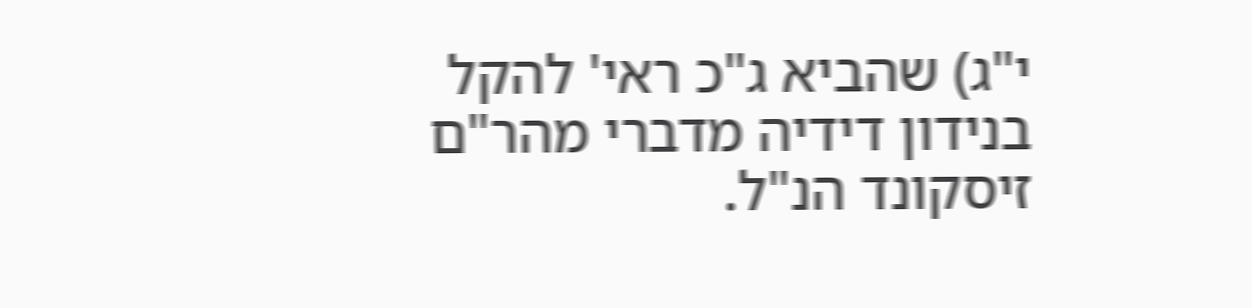י"ג) שהביא ג"כ ראי' להקל בנידון דידיה מדברי מהר"ם זיסקונד הנ"ל.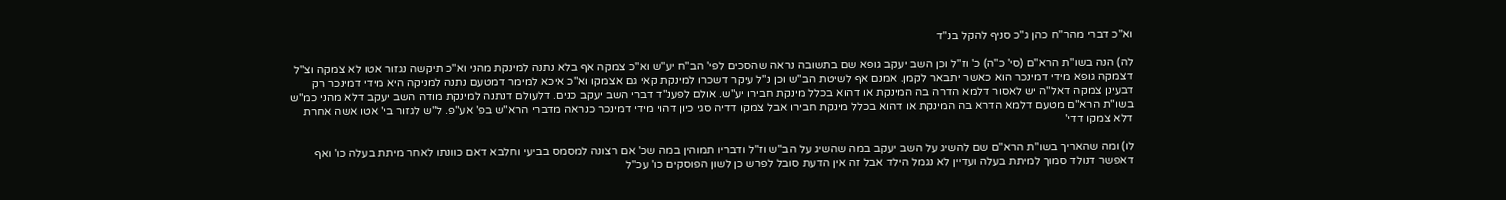וא"כ דברי מהר"ח כהן ג"כ סניף להקל בנ"ד

לה) הנה בשו"ת הרא"ם (סי' כ"ה) כ' וז"ל וכן השב יעקב גופא שם בתשובה נראה שהסכים לפי' הב"ח יע"ש וא"כ צמקה אף בלא נתנה למינקת מהני וא"כ תיקשה נגזור אטו לא צמקה וצ"ל דצמקה גופא מידי דמינכר הוא כאשר יתבאר לקמן. אמנם אף לשיטת הב"ש וכן נ"ל עיקר דשכרו למינקת קאי גם אצמקו וא"כ איכא למימר דמטעם נתנה למניקה היא מידי דמינכר רק דבעינן צמקה דאל"ה יש לאסור דלמא הדרה בה המינקת או דהוא בכלל מינקת חבירו יע"ש. אולם לפענ"ד דברי השב יעקב כנים. דלעולם דנתנה למינקת מודה השב יעקב דלא מהני כמ"ש בשו"ת הרא"ם מטעם דלמא הדרא בה המינקת או דהוא בכלל מינקת חבירו אבל צמקו דדיה סגי כיון דהוי מידי דמינכר כנראה מדברי הרא"ש בפ' אע"פ. ל"ש לגזור בי' אטו אשה אחרת דלא צמקו דדי'

לו) ומה שהאריך בשו"ת הרא"ם שם להשיג על השב יעקב במה שהשיג על הב"ש וז"ל ודבריו תמוהין במה שכ' אם רצונה למסמס בביעי וחלבא דאם כוונתו לאחר מיתת בעלה כו' ואף דאפשר דנולד סמוך למיתת בעלה ועדיין לא נגמל הילד אבל זה אין הדעת סובל לפרש כן לשון הפוסקים כו' עכ"ל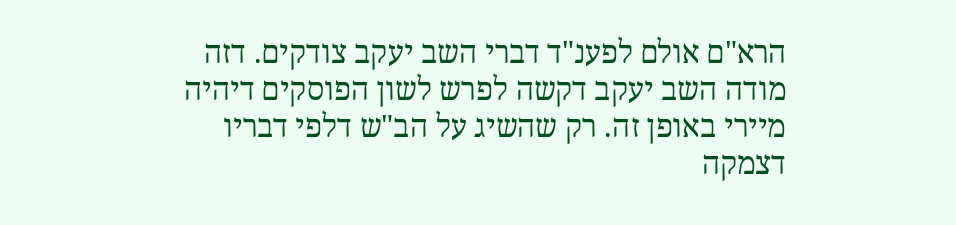הרא"ם אולם לפענ"ד דברי השב יעקב צודקים. דזה מודה השב יעקב דקשה לפרש לשון הפוסקים דיהיה מיירי באופן זה. רק שהשיג על הב"ש דלפי דבריו דצמקה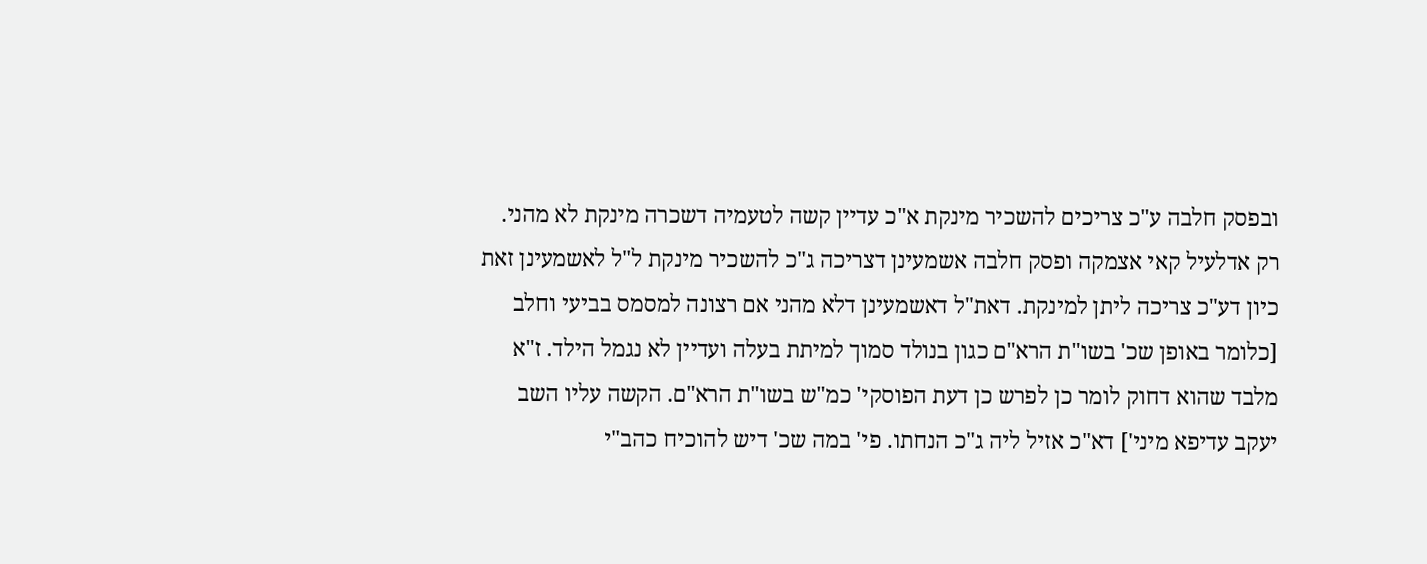ובפסק חלבה ע"כ צריכים להשכיר מינקת א"כ עדיין קשה לטעמיה דשכרה מינקת לא מהני. רק אדלעיל קאי אצמקה ופסק חלבה אשמעינן דצריכה ג"כ להשכיר מינקת ל"ל לאשמעינן זאת כיון דע"כ צריכה ליתן למינקת. דאת"ל דאשמעינן דלא מהני אם רצונה למסמס בביעי וחלב [כלומר באופן שכ' בשו"ת הרא"ם כגון בנולד סמוך למיתת בעלה ועדיין לא נגמל הילד. ז"א מלבד שהוא דחוק לומר כן לפרש כן דעת הפוסקי' כמ"ש בשו"ת הרא"ם. הקשה עליו השב יעקב עדיפא מיני'] דא"כ אזיל ליה ג"כ הנחתו. פי' במה שכ' דיש להוכיח כהב"י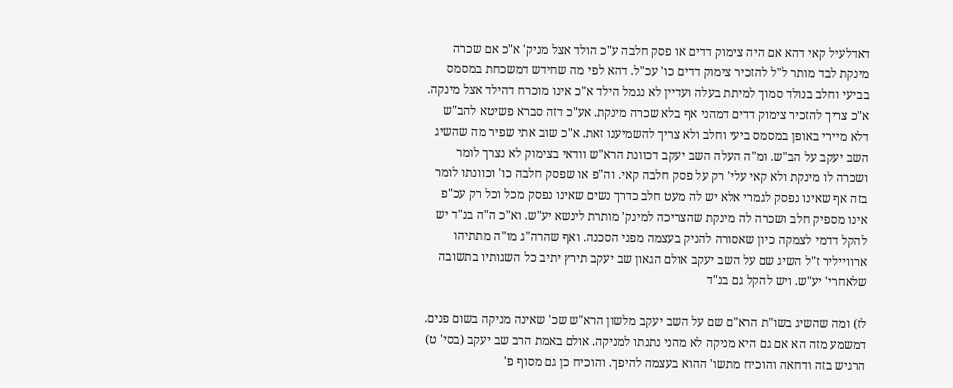דאדלעיל קאי דהא אם היה צימוק דדים או פסק חלבה ע"כ הולד אצל מניק' א"כ אם שכרה מינקת לבד מותר ל"ל להזכיר צימוק דדים כו' עכ"ל. דהא לפי מה שחידש דמשכחת במסמס בביעי וחלב בנולד סמוך למיתת בעלה ועדיין לא נגמל הילד א"כ אינו מוכרח דהילד אצל מינקה. א"כ צריך להזכיר צימוק דדים דמהני אף בלא שכרה מינקת. אע"כ דזה סברא פשיטא להב"ש דלא מיירי באופן במסמס ביעי וחלב ולא צריך להשמיענו זאת. א"כ שוב אתי שפיר מה שהשיג השב יעקב על הב"ש. ומ"ה העלה השב יעקב דכוונת הרא"ש וודאי בצימוק לא נצרך לומר ושכרה לו מינקת ולא קאי עלי' רק על פסק חלבה קאי. וה"פ או שפסק חלבה כו' וכוונתו לומר בזה אף שאינו נפסק לגמרי אלא יש לה מעט חלב כדרך נשים שאינו נפסק מכל וכל רק עכ"פ אינו מספיק חלב ושכרה לה מינקת שהצריכה למינק' מותרת לינשא יע"ש. וא"כ ה"ה בנ"ד יש להקל דדמי לצמקה כיון שאסורה להניק בעצמה מפני הסכנה. ואף שהרה"ג מו"ה מתתיהו ארווייליר ז"ל השיג שם על השב יעקב אולם הגאון שב יעקב תירץ יתיב כל השגותיו בתשובה שלאחרי' יע"ש. ויש להקל גם בנ"ד

לז) ומה שהשיג בשו"ת הרא"ם שם על השב יעקב מלשון הרא"ש שכ' שאינה מניקה בשום פנים. דמשמע מזה הא אם גם היא מניקה לא מהני נתנתו למניקה. אולם באמת הרב שב יעקב (בסי' ט) הרגיש בזה ודחאה והוכיח מתשו' ההוא בעצמה להיפך. והוכיח כן גם מסוף פ'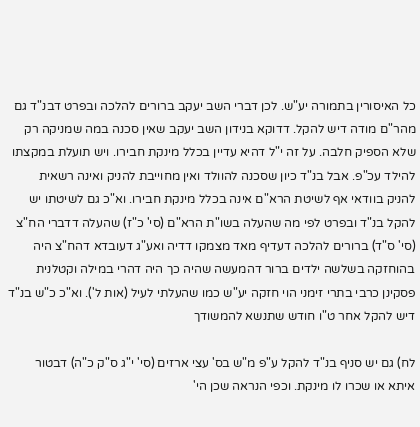כל האיסורין בתמורה יע"ש. לכן דברי השב יעקב ברורים להלכה ובפרט דבנ"ד גם מהר"ם מודה דיש להקל. דדוקא בנידון השב יעקב שאין סכנה במה שמניקה רק שלא הספיק חלבה. על זה י"ל דהיא עדיין בכלל מינקת חבירו. ויש תועלת במקצתו להילד עכ"פ. אבל בנ"ד כיון שסכנה להוולד ואין מחוייבת להניק ואינה רשאית להניק בוודאי אף לשיטת הרא"ם אינה בכלל מינקת חבירו. וא"כ גם לשיטתו יש להקל בנ"ד ובפרט לפי מה שהעלה בשו"ת הרא"ם (סי' כ"ז) שהעלה דדברי הח"צ (סי' ס"ד) ברורים להלכה דעדיף מאד מצמקו דדיה ואע"ג דעובדא דהח"צ היה בהוחזקה בשלשה ילדים ברור דהמעשה שהיה כך היה דהרי במילה וקטלנית פסקינן כרבי בתרי זימני הוי חזקה יע"ש כמו שהעלתי לעיל (אות ל'). וא"כ כ"ש בנ"ד דיש להקל אחר ט"ו חודש שתנשא להמשודך

לח) גם יש סניף בנ"ד להקל ע"פ מ"ש בס' עצי ארזים (סי' י"ג ס"ק כ"ה) דבטור איתא או שכרו לו מינקת. וכפי הנראה שכן הי'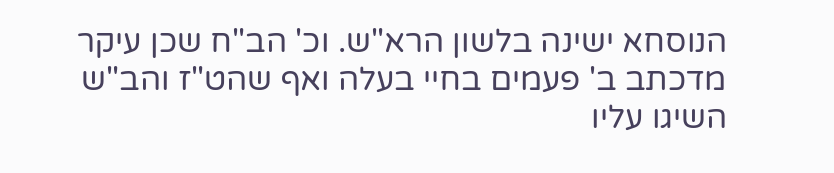הנוסחא ישינה בלשון הרא"ש. וכ' הב"ח שכן עיקר מדכתב ב' פעמים בחיי בעלה ואף שהט"ז והב"ש השיגו עליו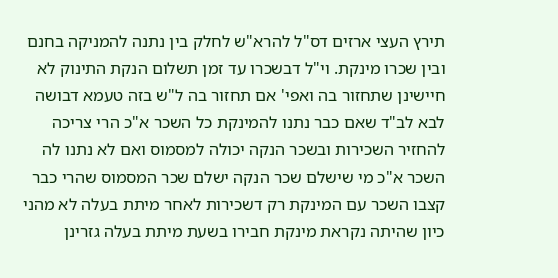תירץ העצי ארזים דס"ל להרא"ש לחלק בין נתנה להמניקה בחנם ובין שכרו מינקת. וי"ל דבשכרו עד זמן תשלום הנקת התינוק לא חיישינן שתחזור בה ואפי' אם תחזור בה ל"ש בזה טעמא דבושה לבא לב"ד שאם כבר נתנו להמינקת כל השכר א"כ הרי צריכה להחזיר השכירות ובשכר הנקה יכולה למסמוס ואם לא נתנו לה השכר א"כ מי שישלם שכר הנקה ישלם שכר המסמוס שהרי כבר קצבו השכר עם המינקת רק דשכירות לאחר מיתת בעלה לא מהני כיון שהיתה נקראת מינקת חבירו בשעת מיתת בעלה גזרינן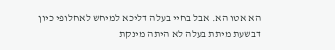הא אטו הא. אבל בחיי בעלה דליכא למיחש לאחלופי כיון דבשעת מיתת בעלה לא היתה מינקת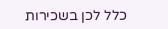כלל לכן בשכירות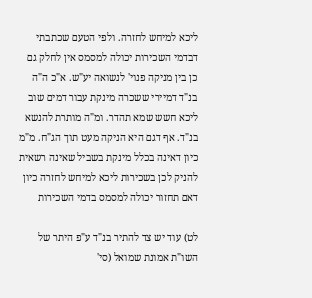ליכא למיחש לחזרה. ולפי הטעם שכתבתי דבדמי השכירות יכולה למסמס אין לחלק גם כן בין מניקה פנוי' לנשואה יע"ש. א"כ ה"ה בנ"ד דמיירי ששכרה מינקת עבור דמים שוב ליכא חשש שמא תהדר. ומ"ה מותרת להנשא בנ"ד. אף דגם היא הניקה מעט תוך הג"ח. מ"מ כיון דאינה בכלל מינקת בשביל שאינה רשאית להניק לכן בשכירות ליכא למיחש לחזרה כיון דאם תחזור יכולה למסמס בדמי השכירות

לט) עוד יש צד להתיר בנ"ד ע"פ היתר של השו"ת אמונת שמואל (סי'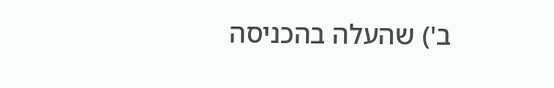ב') שהעלה בהכניסה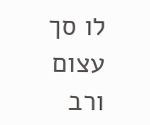לו סך עצום ורב